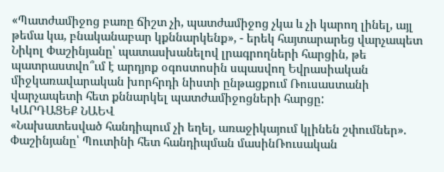«Պատժամիջոց բառը ճիշտ չի, պատժամիջոց չկա և չի կարող լինել, այլ թեմա կա, բնականաբար կքննարկենք», - երեկ հայտարարեց վարչապետ Նիկոլ Փաշինյանը՝ պատասխանելով լրագրողների հարցին, թե պատրաստվո՞ւմ է արդյոք օգոստոսին սպասվող Եվրասիական միջկառավարական խորհրդի նիստի ընթացքում Ռուսաստանի վարչապետի հետ քննարկել պատժամիջոցների հարցը:
ԿԱՐԴԱՑԵՔ ՆԱԵՎ
«Նախատեսված հանդիպում չի եղել, առաջիկայում կլինեն շփումներ». Փաշինյանը՝ Պուտինի հետ հանդիպման մասինՌուսական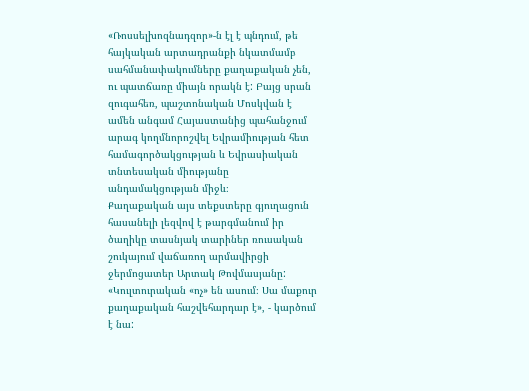«Ռոսսելխոզնադզոր»-ն էլ է պնդում, թե հայկական արտադրանքի նկատմամբ սահմանափակումները քաղաքական չեն, ու պատճառը միայն որակն է: Բայց սրան զուգահեռ, պաշտոնական Մոսկվան է ամեն անգամ Հայաստանից պահանջում արագ կողմնորոշվել Եվրամիության հետ համագործակցության և Եվրասիական տնտեսական միությանը անդամակցության միջև։
Քաղաքական այս տեքստերը գյուղացուն հասանելի լեզվով է թարգմանում իր ծաղիկը տասնյակ տարիներ ռուսական շուկայում վաճառող արմավիրցի ջերմոցատեր Արտակ Թովմասյանը:
«Կուլտուրական «ոչ» են ասում։ Սա մաքուր քաղաքական հաշվեհարդար է», - կարծում է նա: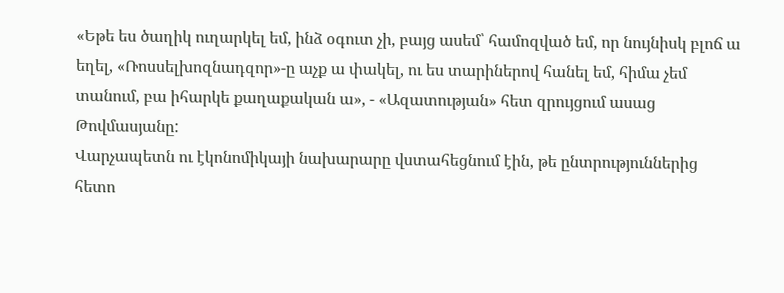«Եթե ես ծաղիկ ուղարկել եմ, ինձ օգուտ չի, բայց ասեմ՝ համոզված եմ, որ նույնիսկ բլոճ ա եղել, «Ռոսսելխոզնադզոր»-ը աչք ա փակել, ու ես տարիներով հանել եմ, հիմա չեմ տանում, բա իհարկե քաղաքական ա», - «Ազատության» հետ զրույցում ասաց Թովմասյանը:
Վարչապետն ու էկոնոմիկայի նախարարը վստահեցնում էին, թե ընտրություններից հետո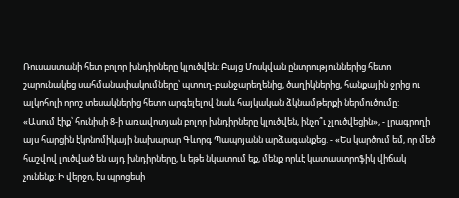Ռուսաստանի հետ բոլոր խնդիրները կլուծվեն: Բայց Մոսկվան ընտրություններից հետո շարունակեց սահմանափակումները՝ պտուղ-բանջարեղենից, ծաղիկներից, հանքային ջրից ու ալկոհոլի որոշ տեսակներից հետո արգելելով նաև հայկական ձկնամթերքի ներմուծումը:
«Ասում էիք՝ հունիսի 8-ի առավոտյան բոլոր խնդիրները կլուծվեն, ինչո՞ւ չլուծվեցին», - լրագրողի այս հարցին էկոնոմիկայի նախարար Գևորգ Պապոյանն արձագանքեց. - «Ես կարծում եմ, որ մեծ հաշվով լուծված են այդ խնդիրները, և եթե նկատում եք, մենք որևէ կատաստրոֆիկ վիճակ չունենք: Ի վերջո, էս պրոցեսի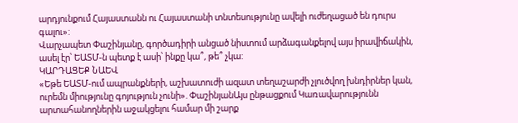արդյունքում Հայաստանն ու Հայաստանի տնտեսությունը ավելի ուժեղացած են դուրս գալու»:
Վարչապետ Փաշինյանը, գործադիրի անցած նիստում արձագանքելով այս իրավիճակին, ասել էր՝ ԵԱՏՄ-ն պետք է ասի՝ ինքը կա՞, թե՞ չկա:
ԿԱՐԴԱՑԵՔ ՆԱԵՎ
«Եթե ԵԱՏՄ-ում ապրանքների, աշխատուժի ազատ տեղաշարժի չլուծվող խնդիրներ կան, ուրեմն միությունը գոյություն չունի». ՓաշինյանԱյս ընթացքում Կառավարությունն արտահանողներին աջակցելու համար մի շարք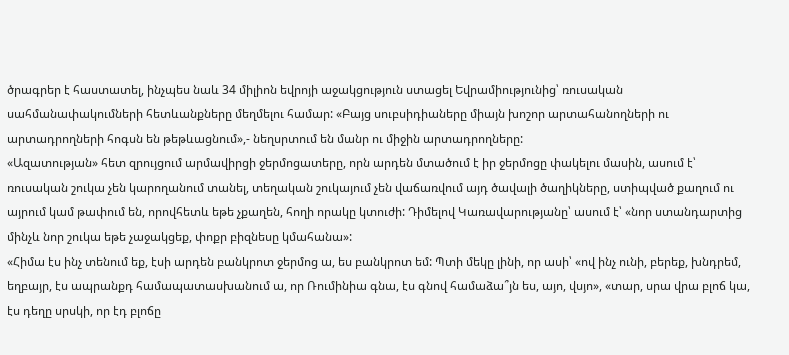ծրագրեր է հաստատել, ինչպես նաև 34 միլիոն եվրոյի աջակցություն ստացել Եվրամիությունից՝ ռուսական սահմանափակումների հետևանքները մեղմելու համար: «Բայց սուբսիդիաները միայն խոշոր արտահանողների ու արտադրողների հոգսն են թեթևացնում»,- նեղսրտում են մանր ու միջին արտադրողները:
«Ազատության» հետ զրույցում արմավիրցի ջերմոցատերը, որն արդեն մտածում է իր ջերմոցը փակելու մասին, ասում է՝ ռուսական շուկա չեն կարողանում տանել, տեղական շուկայում չեն վաճառվում այդ ծավալի ծաղիկները, ստիպված քաղում ու այրում կամ թափում են, որովհետև եթե չքաղեն, հողի որակը կտուժի: Դիմելով Կառավարությանը՝ ասում է՝ «նոր ստանդարտից մինչև նոր շուկա եթե չաջակցեք, փոքր բիզնեսը կմահանա»:
«Հիմա էս ինչ տենում եք, էսի արդեն բանկրոտ ջերմոց ա, ես բանկրոտ եմ: Պտի մեկը լինի, որ ասի՝ «ով ինչ ունի, բերեք, խնդրեմ, եղբայր, էս ապրանքդ համապատասխանում ա, որ Ռումինիա գնա, էս գնով համաձա՞յն ես, այո, վսյո», «տար, սրա վրա բլոճ կա, էս դեղը սրսկի, որ էդ բլոճը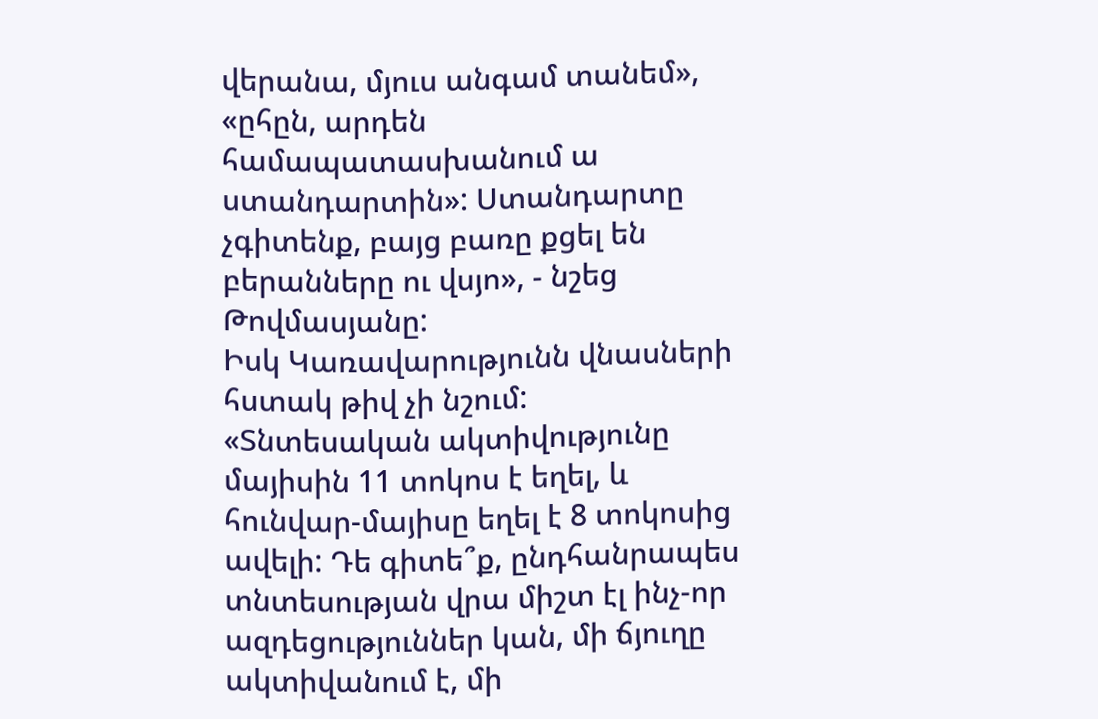վերանա, մյուս անգամ տանեմ», «ըհըն, արդեն համապատասխանում ա ստանդարտին»: Ստանդարտը չգիտենք, բայց բառը քցել են բերանները ու վսյո», - նշեց Թովմասյանը:
Իսկ Կառավարությունն վնասների հստակ թիվ չի նշում:
«Տնտեսական ակտիվությունը մայիսին 11 տոկոս է եղել, և հունվար-մայիսը եղել է 8 տոկոսից ավելի: Դե գիտե՞ք, ընդհանրապես տնտեսության վրա միշտ էլ ինչ-որ ազդեցություններ կան, մի ճյուղը ակտիվանում է, մի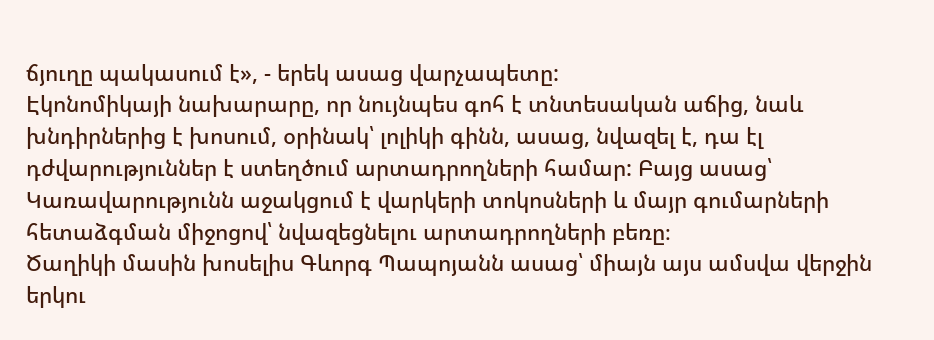ճյուղը պակասում է», - երեկ ասաց վարչապետը:
Էկոնոմիկայի նախարարը, որ նույնպես գոհ է տնտեսական աճից, նաև խնդիրներից է խոսում, օրինակ՝ լոլիկի գինն, ասաց, նվազել է, դա էլ դժվարություններ է ստեղծում արտադրողների համար: Բայց ասաց՝ Կառավարությունն աջակցում է վարկերի տոկոսների և մայր գումարների հետաձգման միջոցով՝ նվազեցնելու արտադրողների բեռը։
Ծաղիկի մասին խոսելիս Գևորգ Պապոյանն ասաց՝ միայն այս ամսվա վերջին երկու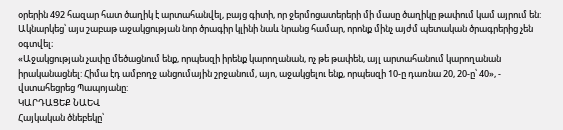օրերին 492 հազար հատ ծաղիկ է արտահանվել, բայց գիտի, որ ջերմոցատերերի մի մասը ծաղիկը թափում կամ այրում են: Ակնարկեց՝ այս շաբաթ աջակցության նոր ծրագիր կլինի նաև նրանց համար, որոնք մինչ այժմ պետական ծրագրերից չեն օգտվել։
«Աջակցության չափը մեծացնում ենք, որպեսզի իրենք կարողանան, ոչ թե թափեն, այլ արտահանում կարողանան իրականացնել: Հիմա էդ ամբողջ անցումային շրջանում, այո, աջակցելու ենք, որպեսզի 10-ը դառնա 20, 20-ը՝ 40», - վստահեցրեց Պապոյանը:
ԿԱՐԴԱՑԵՔ ՆԱԵՎ
Հայկական ծնեբեկը՝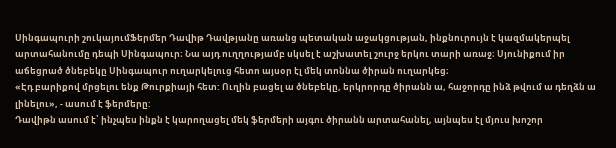Սինգապուրի շուկայումՖերմեր Դավիթ Դավթյանը առանց պետական աջակցության, ինքնուրույն է կազմակերպել արտահանումը դեպի Սինգապուր։ Նա այդ ուղղությամբ սկսել է աշխատել շուրջ երկու տարի առաջ։ Սյունիքում իր աճեցրած ծնեբեկը Սինգապուր ուղարկելուց հետո այսօր էլ մեկ տոննա ծիրան ուղարկեց։
«Էդ բարիքով մրցելու ենք Թուրքիայի հետ: Ուղին բացել ա ծնեբեկը, երկրորդը ծիրանն ա, հաջորդը ինձ թվում ա դեղձն ա լինելու», - ասում է ֆերմերը:
Դավիթն ասում է՝ ինչպես ինքն է կարողացել մեկ ֆերմերի այգու ծիրանն արտահանել, այնպես էլ մյուս խոշոր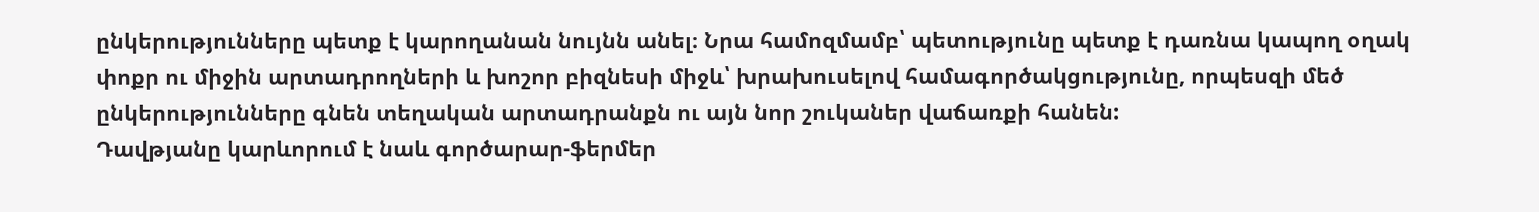ընկերությունները պետք է կարողանան նույնն անել։ Նրա համոզմամբ՝ պետությունը պետք է դառնա կապող օղակ փոքր ու միջին արտադրողների և խոշոր բիզնեսի միջև՝ խրախուսելով համագործակցությունը, որպեսզի մեծ ընկերությունները գնեն տեղական արտադրանքն ու այն նոր շուկաներ վաճառքի հանեն:
Դավթյանը կարևորում է նաև գործարար-ֆերմեր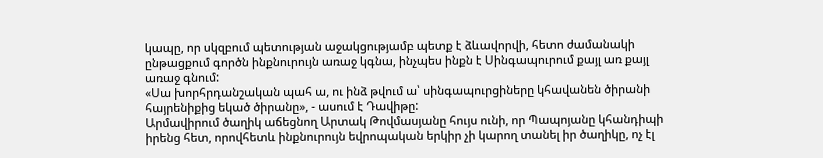կապը, որ սկզբում պետության աջակցությամբ պետք է ձևավորվի, հետո ժամանակի ընթացքում գործն ինքնուրույն առաջ կգնա, ինչպես ինքն է Սինգապուրում քայլ առ քայլ առաջ գնում:
«Սա խորհրդանշական պահ ա, ու ինձ թվում ա՝ սինգապուրցիները կհավանեն ծիրանի հայրենիքից եկած ծիրանը», - ասում է Դավիթը:
Արմավիրում ծաղիկ աճեցնող Արտակ Թովմասյանը հույս ունի, որ Պապոյանը կհանդիպի իրենց հետ, որովհետև ինքնուրույն եվրոպական երկիր չի կարող տանել իր ծաղիկը, ոչ էլ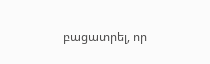բացատրել, որ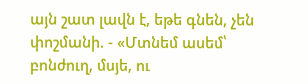այն շատ լավն է, եթե գնեն, չեն փոշմանի. - «Մտնեմ ասեմ՝ բոնժուղ, մսյե, ու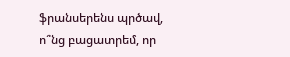ֆրանսերենս պրծավ, ո՞նց բացատրեմ, որ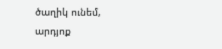ծաղիկ ունեմ, արդյոք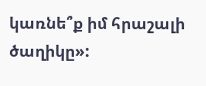կառնե՞ք իմ հրաշալի ծաղիկը»: